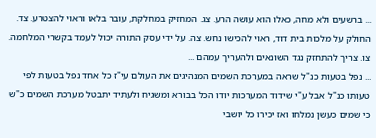... ברשעים ולא מחה, כאלו הוא עושה הרע. צג. המחזיק במחלקת, עובר בלאו וראוי להצטרע. צד. החולק על מלכות בית דוד, ראוי להכישו נחש. צה. על ידי עסק התורה יכול לעמד בקשרי המלחמה. צו. צריך להתחזק נגד השונאים ולהעריך עמהם ...
... נפל בטעות כנ"ל שראה במערכת השמים המנהיגים את העולם עי"ז כל אחד נפל בטעות לפי טעותו כנ"ל אבל ע"י שידוד המערכות יודו הכל בבורא ומשגיח ולעתיד יתבטל מערכת השמים כ"ש כי שמים כעשן נמלחו ואז יכירו כל יושבי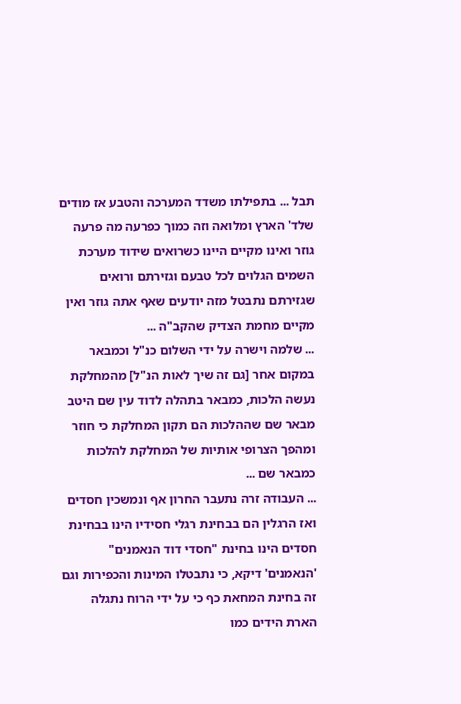תבל ... בתפילתו משדד המערכה והטבע אז מודים שלד' הארץ ומלואה וזה כמוך כפרעה מה פרעה גוזר ואינו מקיים היינו כשרואים שידוד מערכת השמים הגלוים לכל טבעם וגזירתם ורואים שגזירתם נתבטל מזה יודעים שאף אתה גוזר ואין מקיים מחמת הצדיק שהקב"ה ...
... שלמה וישרה על ידי השלום כנ"ל וכמבאר במקום אחר [גם זה שיך לאות הנ"ל] מהמחלקת נעשה הלכות, כמבאר בתהלה לדוד עין שם היטב מבאר שם שההלכות הם תקון המחלקת כי חוזר ומהפך הצרופי אותיות של המחלקת להלכות כמבאר שם ...
... העבודה זרה נתעבר החרון אף ונמשכין חסדים ואז הרגלין הם בבחינת רגלי חסידיו הינו בבחינת חסדים הינו בחינת "חסדי דוד הנאמנים" 'הנאמנים' דיקא, כי נתבטלו המינות והכפירות וגם זה בחינת המחאת כף כי על ידי הרוח נתגלה הארת הידים כמו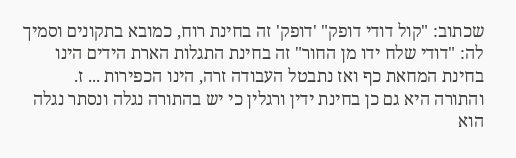שכתוב: "קול דודי דופק" 'דופק' זה בחינת רוח, כמובא בתקונים וסמיך לה: "דודי שלח ידו מן החור" זה בחינת התגלות הארת הידים הינו בחינת המחאת כף ואז נתבטל העבודה זרה, הינו הכפירות ... ז. והתורה היא גם כן בחינת ידין ורגלין כי יש בהתורה נגלה ונסתר נגלה הוא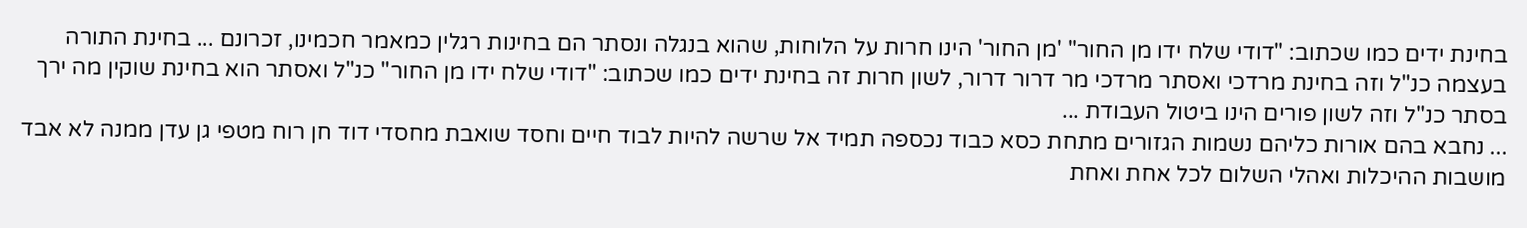בחינת ידים כמו שכתוב: "דודי שלח ידו מן החור" 'מן החור' הינו חרות על הלוחות, שהוא בנגלה ונסתר הם בחינות רגלין כמאמר חכמינו, זכרונם ... בחינת התורה בעצמה כנ"ל וזה בחינת מרדכי ואסתר מרדכי מר דרור דרור, לשון חרות זה בחינת ידים כמו שכתוב: "דודי שלח ידו מן החור" כנ"ל ואסתר הוא בחינת שוקין מה ירך בסתר כנ"ל וזה לשון פורים הינו ביטול העבודת ...
... נחבא בהם אורות כליהם נשמות הגזורים מתחת כסא כבוד נכספה תמיד אל שרשה להיות לבוד חיים וחסד שואבת מחסדי דוד חן רוח מטפי גן עדן ממנה לא אבד מושבות ההיכלות ואהלי השלום לכל אחת ואחת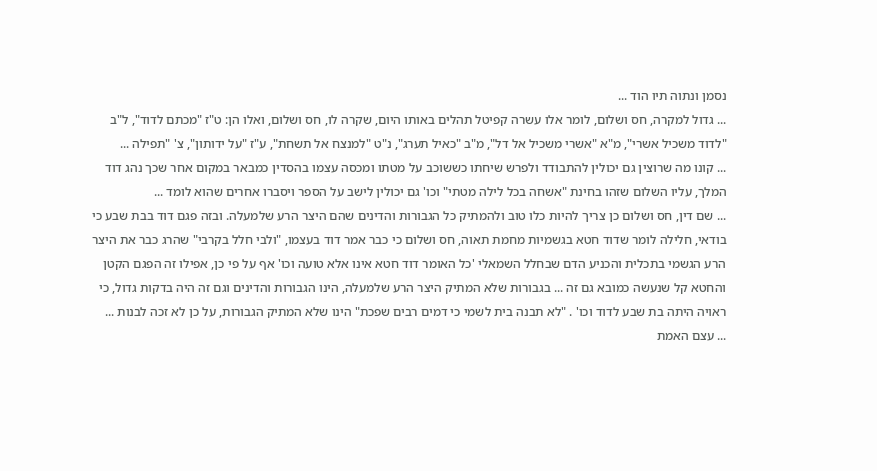נסמן ונתוה תיו הוד ...
... גדול למקרה, חס ושלום, לומר אלו עשרה קפיטל תהלים באותו היום, שקרה לו, חס ושלום, ואלו הן: ט"ז "מכתם לדוד", ל"ב "לדוד משכיל אשרי", מ"א "אשרי משכיל אל דל", מ"ב "כאיל תערג", נ"ט "למנצח אל תשחת", ע"ז "על ידותון", צ' "תפילה ...
... קונו מה שרוצין גם יכולין להתבודד ולפרש שיחתו כששוכב על מטתו ומכסה עצמו בהסדין כמבאר במקום אחר שכך נהג דוד המלך, עליו השלום שזהו בחינת "אשחה בכל לילה מטתי" וכו' גם יכולין לישב על הספר ויסברו אחרים שהוא לומד ...
... שם דין, חס ושלום כן צריך להיות כלו טוב ולהמתיק כל הגבורות והדינים שהם היצר הרע שלמעלה. ובזה פגם דוד בבת שבע כי בודאי, חלילה לומר שדוד חטא בגשמיות מחמת תאוה, חס ושלום כי כבר אמר דוד בעצמו, "ולבי חלל בקרבי" שהרג כבר את היצר הרע הגשמי בתכלית והכניע הדם שבחלל השמאלי 'כל האומר דוד חטא אינו אלא טועה וכו' אף על פי כן, אפילו זה הפגם הקטן והחטא קל שנעשה כמובא גם זה ... בגבורות שלא המתיק היצר הרע שלמעלה, הינו הגבורות והדינים וגם זה היה בדקות גדול, כי ראויה היתה בת שבע לדוד וכו' . "לא תבנה בית לשמי כי דמים רבים שפכת" הינו שלא המתיק הגבורות, על כן לא זכה לבנות ...
... עצם האמת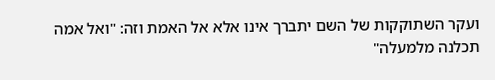ועקר השתוקקות של השם יתברך אינו אלא אל האמת וזה: "ואל אמה תכלנה מלמעלה"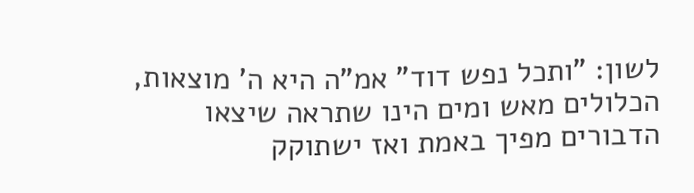לשון: "ותכל נפש דוד" אמ"ה היא ה' מוצאות, הכלולים מאש ומים הינו שתראה שיצאו הדבורים מפיך באמת ואז ישתוקק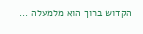הקדוש ברוך הוא מלמעלה ...